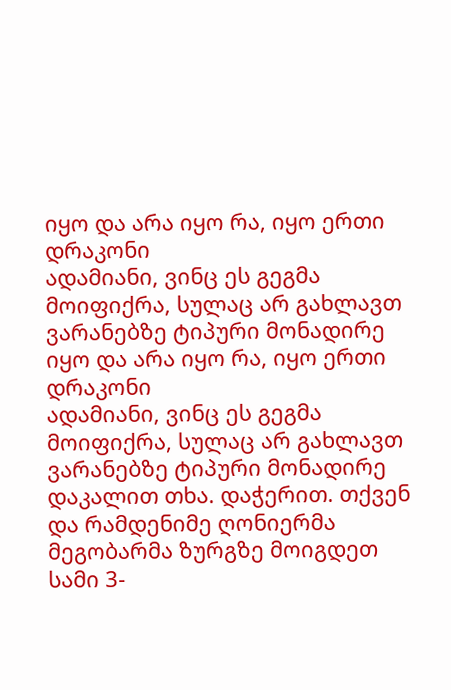იყო და არა იყო რა, იყო ერთი დრაკონი
ადამიანი, ვინც ეს გეგმა მოიფიქრა, სულაც არ გახლავთ ვარანებზე ტიპური მონადირე
იყო და არა იყო რა, იყო ერთი დრაკონი
ადამიანი, ვინც ეს გეგმა მოიფიქრა, სულაც არ გახლავთ ვარანებზე ტიპური მონადირე
დაკალით თხა. დაჭერით. თქვენ და რამდენიმე ღონიერმა მეგობარმა ზურგზე მოიგდეთ სამი 3-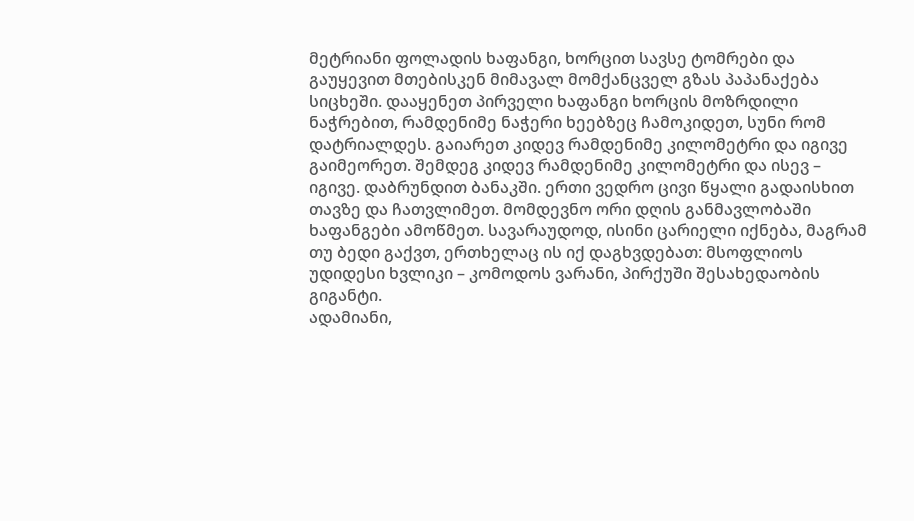მეტრიანი ფოლადის ხაფანგი, ხორცით სავსე ტომრები და გაუყევით მთებისკენ მიმავალ მომქანცველ გზას პაპანაქება სიცხეში. დააყენეთ პირველი ხაფანგი ხორცის მოზრდილი ნაჭრებით, რამდენიმე ნაჭერი ხეებზეც ჩამოკიდეთ, სუნი რომ დატრიალდეს. გაიარეთ კიდევ რამდენიმე კილომეტრი და იგივე გაიმეორეთ. შემდეგ კიდევ რამდენიმე კილომეტრი და ისევ – იგივე. დაბრუნდით ბანაკში. ერთი ვედრო ცივი წყალი გადაისხით თავზე და ჩათვლიმეთ. მომდევნო ორი დღის განმავლობაში ხაფანგები ამოწმეთ. სავარაუდოდ, ისინი ცარიელი იქნება, მაგრამ თუ ბედი გაქვთ, ერთხელაც ის იქ დაგხვდებათ: მსოფლიოს უდიდესი ხვლიკი – კომოდოს ვარანი, პირქუში შესახედაობის გიგანტი.
ადამიანი,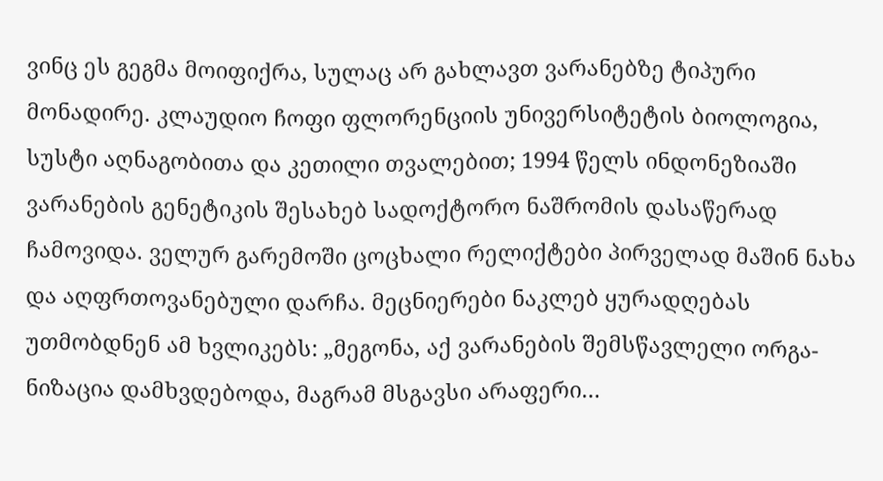ვინც ეს გეგმა მოიფიქრა, სულაც არ გახლავთ ვარანებზე ტიპური მონადირე. კლაუდიო ჩოფი ფლორენციის უნივერსიტეტის ბიოლოგია, სუსტი აღნაგობითა და კეთილი თვალებით; 1994 წელს ინდონეზიაში ვარანების გენეტიკის შესახებ სადოქტორო ნაშრომის დასაწერად ჩამოვიდა. ველურ გარემოში ცოცხალი რელიქტები პირველად მაშინ ნახა და აღფრთოვანებული დარჩა. მეცნიერები ნაკლებ ყურადღებას უთმობდნენ ამ ხვლიკებს: „მეგონა, აქ ვარანების შემსწავლელი ორგა-ნიზაცია დამხვდებოდა, მაგრამ მსგავსი არაფერი…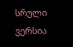სრული ვერსია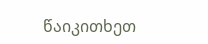წაიკითხეთ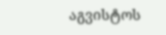აგვისტოს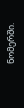ნომერში.